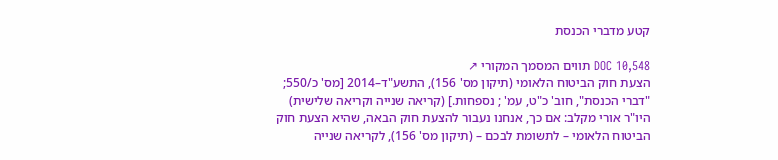קטע מדברי הכנסת

DOC 10,548 תווים המסמך המקורי ↗
הצעת חוק הביטוח הלאומי (תיקון מס' 156), התשע"ד–2014 [מס' כ/550; "דברי הכנסת", חוב' כ"ט, עמ' ; נספחות.] (קריאה שנייה וקריאה שלישית) היו"ר אורי מקלב: אם כך, אנחנו נעבור להצעת חוק הבאה, שהיא הצעת חוק הביטוח הלאומי – לתשומת לבכם – (תיקון מס' 156), לקריאה שנייה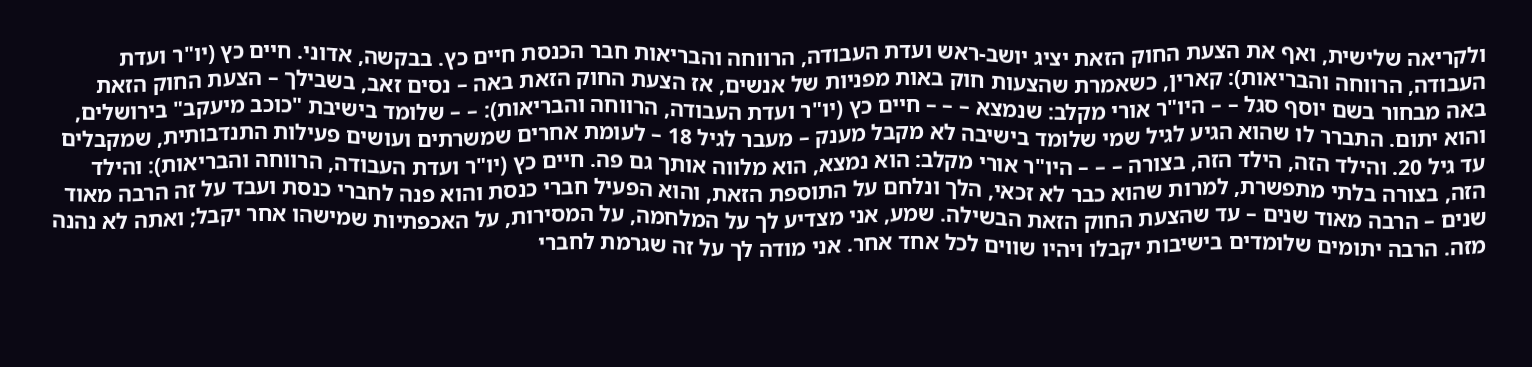ולקריאה שלישית, ואף את הצעת החוק הזאת יציג יושב-ראש ועדת העבודה, הרווחה והבריאות חבר הכנסת חיים כץ. בבקשה, אדוני. חיים כץ (יו"ר ועדת העבודה, הרווחה והבריאות): קארין, כשאמרת שהצעות חוק באות מפניות של אנשים, אז הצעת החוק הזאת באה – נסים זאב, בשבילך – הצעת החוק הזאת באה מבחור בשם יוסף סגל – – היו"ר אורי מקלב: שנמצא – – – חיים כץ (יו"ר ועדת העבודה, הרווחה והבריאות): – – שלומד בישיבת "כוכב מיעקב" בירושלים, והוא יתום. התברר לו שהוא הגיע לגיל שמי שלומד בישיבה לא מקבל מענק – מעבר לגיל 18 – לעומת אחרים שמשרתים ועושים פעילות התנדבותית, שמקבלים עד גיל 20. והילד הזה, הילד הזה, בצורה – – – היו"ר אורי מקלב: הוא נמצא, הוא מלווה אותך גם פה. חיים כץ (יו"ר ועדת העבודה, הרווחה והבריאות): והילד הזה, בצורה בלתי מתפשרת, למרות שהוא כבר לא זכאי, הלך ונלחם על התוספת הזאת, והוא הפעיל חברי כנסת והוא פנה לחברי כנסת ועבד על זה הרבה מאוד שנים – הרבה מאוד שנים – עד שהצעת החוק הזאת הבשילה. שמע, אני מצדיע לך על המלחמה, על המסירות, על האכפתיות שמישהו אחר יקבל; ואתה לא נהנה מזה. הרבה יתומים שלומדים בישיבות יקבלו ויהיו שווים לכל אחד אחר. אני מודה לך על זה שגרמת לחברי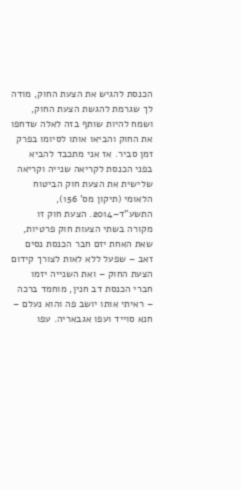הכנסת להגיש את הצעת החוק, מודה לך שגרמת להגשת הצעת החוק, ושמח להיות שותף בזה לאלה שדחפו את החוק והביאו אותו לסיומו בפרק זמן סביר. אז אני מתכבד להביא בפני הכנסת לקריאה שנייה וקריאה שלישית את הצעת חוק הביטוח הלאומי (תיקון מס' 156), התשע"ד–2014. הצעת חוק זו מקורה בשתי הצעות חוק פרטיות, שאת האחת יזם חבר הכנסת נסים זאב – שפעל ללא לאות לצורך קידום הצעת החוק – ואת השנייה יזמו חברי הכנסת דב חנין, מוחמד ברכה – ראיתי אותו יושב פה והוא נעלם – חנא סוייד ועפו אגבאריה. עפו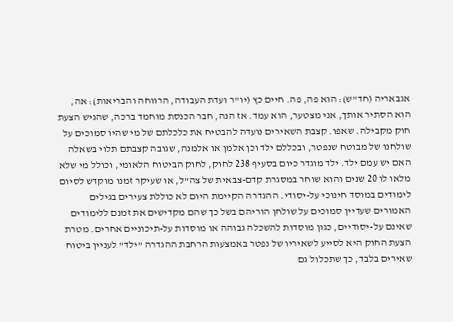אגבאריה (חד"ש): הוא פה, פה. חיים כץ (יו"ר ועדת העבודה, הרווחה והבריאות): אה, הוא הסתיר אותך, אני מצטער, הוא עמד. אז הנה, חבר הכנסת מוחמד ברכה, שהגיש הצעת חוק מקבילה. שאפו. קצבת השאירים נועדה להבטיח את כלכלתם של מי שהיו סמוכים על שולחנו של מבוטח שנפטר, ובכללם ילד וכן אלמן או אלמנה, שגובה קצבתם תלוי בשאלה האם יש עמם ילד. ילד מוגדר כיום בסעיף 238 לחוק, לחוק הביטוח הלאומי, וכולל מי שלא מלאו לו 20 שנים והוא שוחר במסגרת קדם-צבאית של צה"ל, או שעיקר זמנו מוקדש לסיום לימודים במוסד חינוכי על-יסודי. ההגדרה הקיימת היום לא כוללת צעירים בגילים האמורים שעדיין סמוכים על שולחן הוריהם בשל כך שהם מקדישים את זמנם ללימודים שאינם על-יסודיים, כגון מוסדות להשכלה גבוהה או מוסדות על-תיכוניים אחרים. מטרת הצעת החוק היא לסייע לשאיריו של נפטר באמצעות הרחבת ההגדרה "ילד" לעניין ביטוח שאירים בלבד, כך שתכלול גם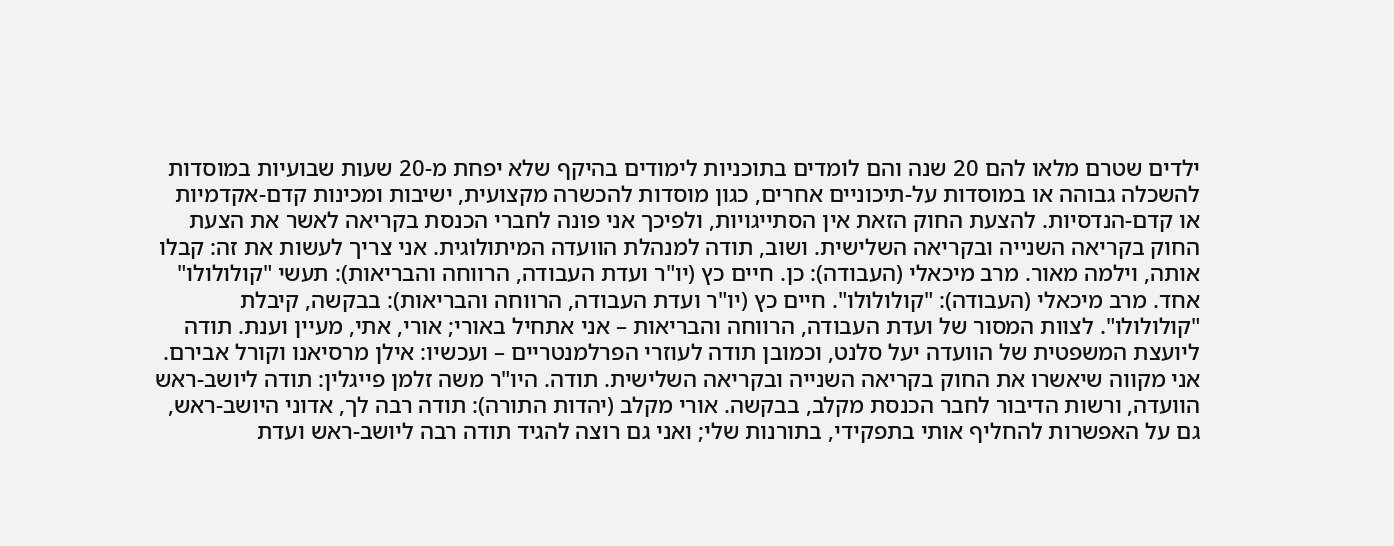ילדים שטרם מלאו להם 20 שנה והם לומדים בתוכניות לימודים בהיקף שלא יפחת מ-20 שעות שבועיות במוסדות להשכלה גבוהה או במוסדות על-תיכוניים אחרים, כגון מוסדות להכשרה מקצועית, ישיבות ומכינות קדם-אקדמיות או קדם-הנדסיות. להצעת החוק הזאת אין הסתייגויות, ולפיכך אני פונה לחברי הכנסת בקריאה לאשר את הצעת החוק בקריאה השנייה ובקריאה השלישית. ושוב, תודה למנהלת הוועדה המיתולוגית. אני צריך לעשות את זה: קבלו אותה, וילמה מאור. מרב מיכאלי (העבודה): כן. חיים כץ (יו"ר ועדת העבודה, הרווחה והבריאות): תעשי "קולולולו" אחד. מרב מיכאלי (העבודה): "קולולולו". חיים כץ (יו"ר ועדת העבודה, הרווחה והבריאות): בבקשה, קיבלת "קולולולו". לצוות המסור של ועדת העבודה, הרווחה והבריאות – אני אתחיל באורי; אורי, אתי, מעיין וענת. תודה ליועצת המשפטית של הוועדה יעל סלנט, וכמובן תודה לעוזרי הפרלמנטריים – ועכשיו: אילן מרסיאנו וקורל אבירם. אני מקווה שיאשרו את החוק בקריאה השנייה ובקריאה השלישית. תודה. היו"ר משה זלמן פייגלין: תודה ליושב-ראש הוועדה, ורשות הדיבור לחבר הכנסת מקלב, בבקשה. אורי מקלב (יהדות התורה): תודה רבה לך, אדוני היושב-ראש, גם על האפשרות להחליף אותי בתפקידי, בתורנות שלי; ואני גם רוצה להגיד תודה רבה ליושב-ראש ועדת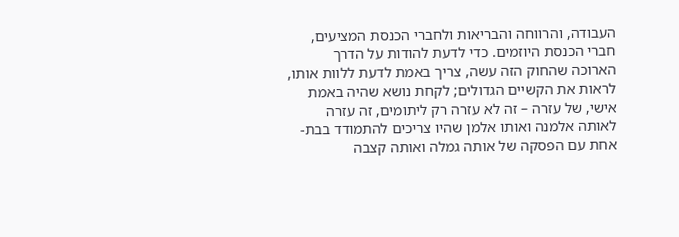העבודה, והרווחה והבריאות ולחברי הכנסת המציעים, חברי הכנסת היוזמים. כדי לדעת להודות על הדרך הארוכה שהחוק הזה עשה, צריך באמת לדעת ללוות אותו, לראות את הקשיים הגדולים; לקחת נושא שהיה באמת אישי, של עזרה – זה לא עזרה רק ליתומים, זה עזרה לאותה אלמנה ואותו אלמן שהיו צריכים להתמודד בבת-אחת עם הפסקה של אותה גמלה ואותה קצבה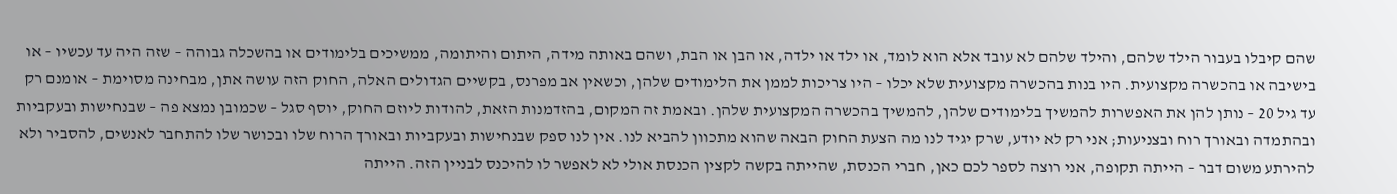שהם קיבלו בעבור הילד שלהם, והילד שלהם לא עובד אלא הוא לומד, או ילד או ילדה, או הבן או הבת, ושהם באותה מידה, היתום והיתומה, ממשיכים בלימודים או בהשכלה גבוהה – שזה היה עד עכשיו – או בישיבה או בהכשרה מקצועית. היו בנות בהכשרה מקצועית שלא יכלו – היו צריכות לממן את הלימודים שלהן, וכשאין אב מפרנס, בקשיים הגדולים האלה, החוק הזה עושה אתן, מבחינה מסוימת – אומנם רק עד גיל 20 – נותן להן את האפשרות להמשיך בלימודים שלהן, להמשיך בהכשרה המקצועית שלהן. ובאמת זה המקום, בהזדמנות הזאת, להודות ליוזם החוק, יוסף סגל – שכמובן נמצא פה – שבנחישות ובעקביות ובהתמדה ובאורך רוח ובצניעות; אני רק לא יודע, שרק יגיד לנו מה הצעת החוק הבאה שהוא מתכוון להביא לנו. אין לנו ספק שבנחישות ובעקביות ובאורך הרוח שלו ובכושר שלו להתחבר לאנשים, להסביר ולא להירתע משום דבר – הייתה תקופה, אני רוצה לספר לכם כאן, חברי הכנסת, שהייתה בקשה לקצין הכנסת אולי לא לאפשר לו להיכנס לבניין הזה. הייתה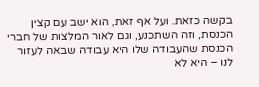בקשה כזאת. ועל אף זאת, הוא ישב עם קצין הכנסת, וזה השתכנע, וגם לאור המלצות של חברי הכנסת שהעבודה שלו היא עבודה שבאה לעזור לנו – היא לא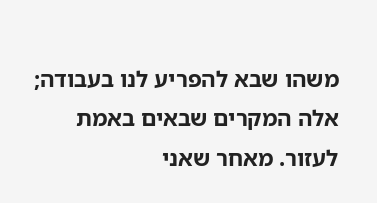משהו שבא להפריע לנו בעבודה; אלה המקרים שבאים באמת לעזור. מאחר שאני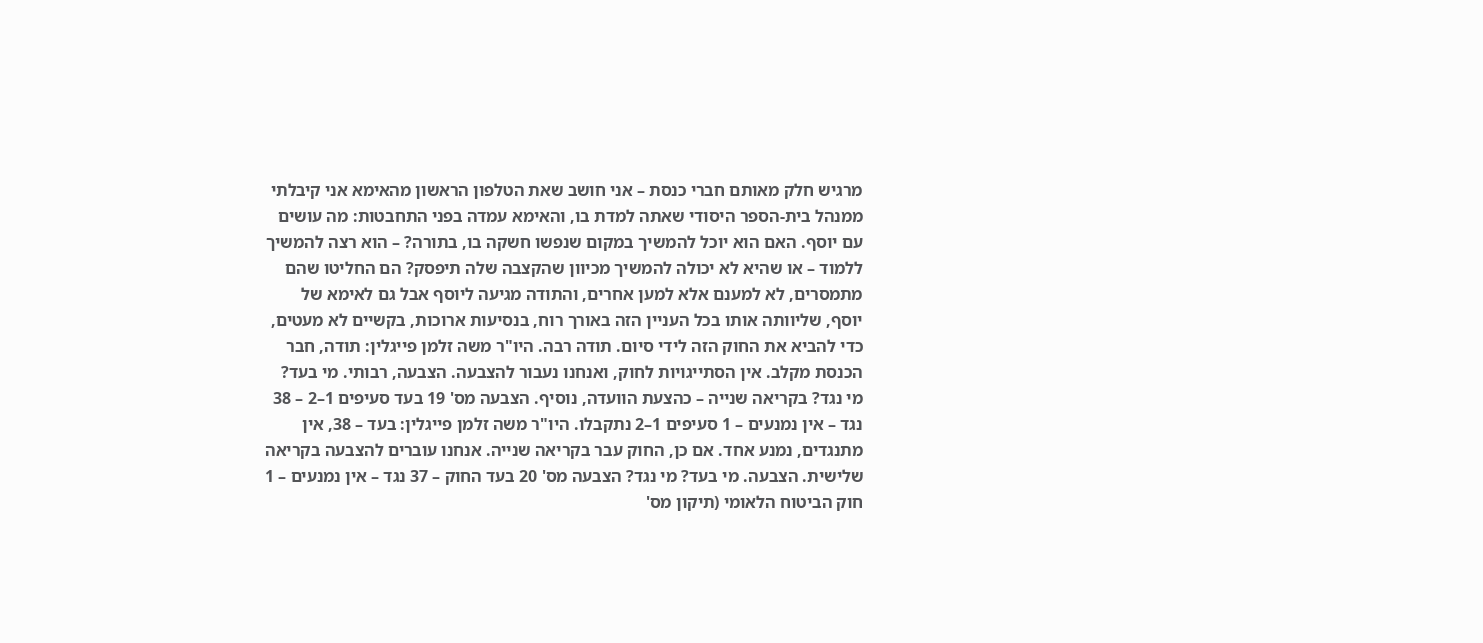מרגיש חלק מאותם חברי כנסת – אני חושב שאת הטלפון הראשון מהאימא אני קיבלתי ממנהל בית-הספר היסודי שאתה למדת בו, והאימא עמדה בפני התחבטות: מה עושים עם יוסף. האם הוא יוכל להמשיך במקום שנפשו חשקה בו, בתורה? – הוא רצה להמשיך ללמוד – או שהיא לא יכולה להמשיך מכיוון שהקצבה שלה תיפסק? הם החליטו שהם מתמסרים, לא למענם אלא למען אחרים, והתודה מגיעה ליוסף אבל גם לאימא של יוסף, שליוותה אותו בכל העניין הזה באורך רוח, בנסיעות ארוכות, בקשיים לא מעטים, כדי להביא את החוק הזה לידי סיום. תודה רבה. היו"ר משה זלמן פייגלין: תודה, חבר הכנסת מקלב. אין הסתייגויות לחוק, ואנחנו נעבור להצבעה. הצבעה, רבותי. מי בעד? מי נגד? בקריאה שנייה – כהצעת הוועדה, נוסיף. הצבעה מס' 19 בעד סעיפים 1–2 – 38 נגד – אין נמנעים – 1 סעיפים 1–2 נתקבלו. היו"ר משה זלמן פייגלין: בעד – 38, אין מתנגדים, נמנע אחד. אם כן, החוק עבר בקריאה שנייה. אנחנו עוברים להצבעה בקריאה שלישית. הצבעה. מי בעד? מי נגד? הצבעה מס' 20 בעד החוק – 37 נגד – אין נמנעים – 1 חוק הביטוח הלאומי (תיקון מס'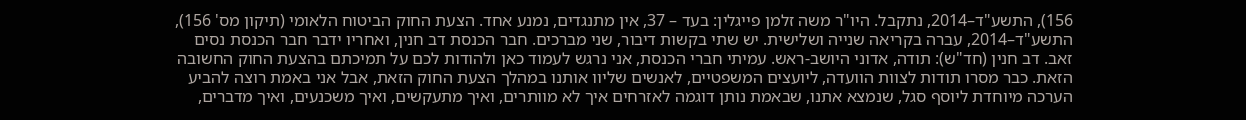156), התשע"ד–2014, נתקבל. היו"ר משה זלמן פייגלין: בעד – 37, אין מתנגדים, נמנע אחד. הצעת החוק הביטוח הלאומי (תיקון מס' 156), התשע"ד–2014, עברה בקריאה שנייה ושלישית. יש שתי בקשות דיבור, שני מברכים. חבר הכנסת דב חנין, ואחריו ידבר חבר הכנסת נסים זאב. דב חנין (חד"ש): תודה, אדוני היושב-ראש. עמיתי חברי הכנסת, אני נרגש לעמוד כאן ולהודות לכם על תמיכתם בהצעת החוק החשובה הזאת. כבר מסרו תודות לצוות הוועדה, ליועצים המשפטיים, לאנשים שליוו אותנו במהלך הצעת החוק הזאת, אבל אני באמת רוצה להביע הערכה מיוחדת ליוסף סגל, שנמצא אתנו, שבאמת נותן דוגמה לאזרחים איך לא מוותרים, ואיך מתעקשים, ואיך משכנעים, ואיך מדברים,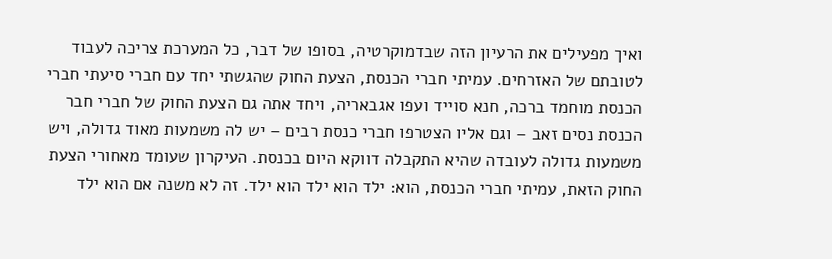ואיך מפעילים את הרעיון הזה שבדמוקרטיה, בסופו של דבר, כל המערכת צריכה לעבוד לטובתם של האזרחים. עמיתי חברי הכנסת, הצעת החוק שהגשתי יחד עם חברי סיעתי חברי הכנסת מוחמד ברכה, חנא סוייד ועפו אגבאריה, ויחד אתה גם הצעת החוק של חברי חבר הכנסת נסים זאב – וגם אליו הצטרפו חברי כנסת רבים – יש לה משמעות מאוד גדולה, ויש משמעות גדולה לעובדה שהיא התקבלה דווקא היום בכנסת. העיקרון שעומד מאחורי הצעת החוק הזאת, עמיתי חברי הכנסת, הוא: ילד הוא ילד הוא ילד. זה לא משנה אם הוא ילד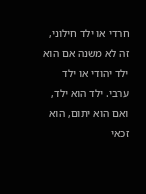חרדי או ילד חילוני, זה לא משנה אם הוא ילד יהודי או ילד ערבי. ילד הוא ילד, ואם הוא יתום, הוא זכאי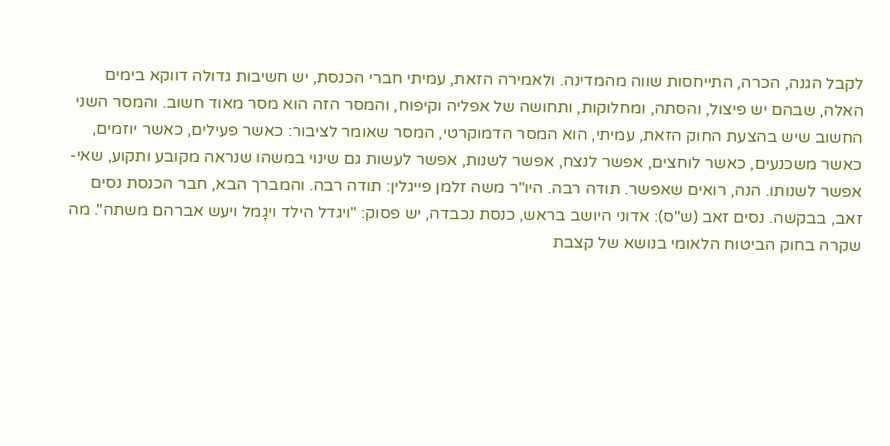לקבל הגנה, הכרה, התייחסות שווה מהמדינה. ולאמירה הזאת, עמיתי חברי הכנסת, יש חשיבות גדולה דווקא בימים האלה, שבהם יש פיצול, והסתה, ומחלוקות, ותחושה של אפליה וקיפוח, והמסר הזה הוא מסר מאוד חשוב. והמסר השני החשוב שיש בהצעת החוק הזאת, עמיתי, הוא המסר הדמוקרטי, המסר שאומר לציבור: כאשר פעילים, כאשר יוזמים, כאשר משכנעים, כאשר לוחצים, אפשר לנצח, אפשר לשנות, אפשר לעשות גם שינוי במשהו שנראה מקובע ותקוע, שאי-אפשר לשנותו. הנה, רואים שאפשר. תודה רבה. היו"ר משה זלמן פייגלין: תודה רבה. והמברך הבא, חבר הכנסת נסים זאב, בבקשה. נסים זאב (ש"ס): אדוני היושב בראש, כנסת נכבדה, יש פסוק: "ויגדל הילד ויגָמל ויעש אברהם משתה". מה שקרה בחוק הביטוח הלאומי בנושא של קצבת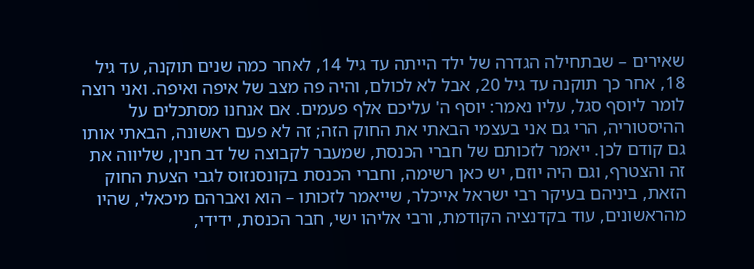שאירים – שבתחילה הגדרה של ילד הייתה עד גיל 14, לאחר כמה שנים תוקנה, עד גיל 18, אחר כך תוקנה עד גיל 20, אבל לא לכולם, והיה פה מצב של איפה ואיפה. ואני רוצה לומר ליוסף סגל, עליו נאמר: יוסף ה' עליכם אלף פעמים. אם אנחנו מסתכלים על ההיסטוריה, הרי גם אני בעצמי הבאתי את החוק הזה; זה לא פעם ראשונה, הבאתי אותו גם קודם לכן. ייאמר לזכותם של חברי הכנסת, שמעבר לקבוצה של דב חנין, שליווה את זה והצטרף, וגם היה יוזם, יש כאן רשימה, וחברי הכנסת בקונסנזוס לגבי הצעת החוק הזאת, ביניהם בעיקר רבי ישראל אייכלר, שייאמר לזכותו – הוא ואברהם מיכאלי, שהיו מהראשונים, עוד בקדנציה הקודמת, ורבי אליהו ישי, חבר הכנסת, ידידי,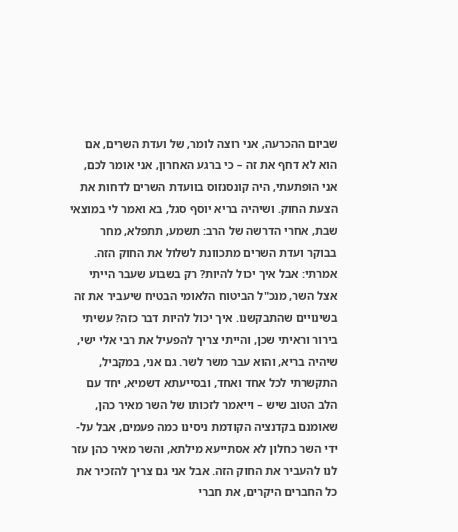שביום ההכרעה, אני רוצה לומר, של ועדת השרים, אם הוא לא דחף את זה – כי ברגע האחרון, אני אומר לכם, אני הופתעתי, היה קונסנזוס בוועדת השרים לדחות את הצעת החוק. ושיהיה בריא יוסף סגל, בא ואמר לי במוצאי שבת, אחרי הדרשה של הרב: תשמע, תתפלא, מחר בבוקר ועדת השרים מתכוונת לשלול את החוק הזה. אמרתי: אבל איך יכול להיות? רק בשבוע שעבר הייתי אצל השר, מנכ"ל הביטוח הלאומי הבטיח שיעביר את זה בשינויים שהתבקשנו. איך יכול להיות דבר כזה? עשיתי בירור וראיתי שכן, והייתי צריך להפעיל את רבי אלי ישי, שיהיה בריא, והוא עבר משר לשר. גם אני, במקביל, התקשרתי לכל אחד ואחד, ובסייעתא דשמיא, יחד עם הלב הטוב שיש – וייאמר לזכותו של השר מאיר כהן, שאומנם בקדנציה הקודמת ניסינו כמה פעמים, אבל על-ידי השר כחלון לא אסתייעא מילתא, והשר מאיר כהן עזר לנו להעביר את החוק הזה. אבל אני גם צריך להזכיר את כל החברים היקרים, את חברי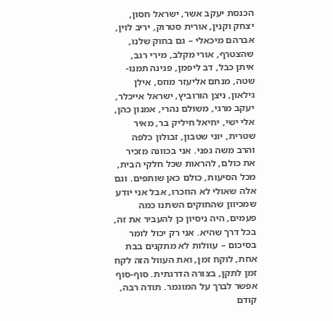הכנסת יעקב אשר, ישראל חסון, יצחק וקנין, אורית סטרוק, יריב לוין, אברהם מיכאלי – גם בחוק שלנו, שהצטרף, אורי מקלב, מירי רגב, איתן כבל, דב ליפמן, פנינה תמנו-שטה, מנחם אליעזר מוזס, אילן גילאון, ניצן הורוביץ, ישראל אייכלר, יעקב מרגי, משולם נהרי, אמנון כהן, אלי ישי, יחיאל חיליק בר, מאיר שטרית, יוני שטבון, זבולון כלפה והרב משה גפני. אני בכוונה מזכיר את כולם, להראות שכל חלקי הבית, מכל הסיעות, כולם כאן שותפים. וגם אלה שאולי לא הוזכרו, אבל אני יודע שמכיוון שהחוקים השתנו כמה פעמים, היה ניסיון כן להעביר את זה, בכל דרך שהיא. אני רק יכול לומר בסיכום – עוולות לא מתקנים בבת אחת, לוקח זמן, ואת העוול הזה לקח זמן לתקן, בצורה הדרגתית. סוף-סוף אפשר לברך על המוגמר. תודה רבה, קודם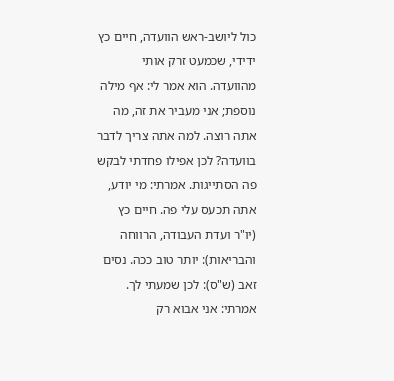כול ליושב-ראש הוועדה, חיים כץ ידידי, שכמעט זרק אותי מהוועדה. הוא אמר לי: אף מילה נוספת; אני מעביר את זה, מה אתה רוצה. למה אתה צריך לדבר בוועדה? לכן אפילו פחדתי לבקש פה הסתייגות. אמרתי: מי יודע, אתה תכעס עלי פה. חיים כץ (יו"ר ועדת העבודה, הרווחה והבריאות): יותר טוב ככה. נסים זאב (ש"ס): לכן שמעתי לך. אמרתי: אני אבוא רק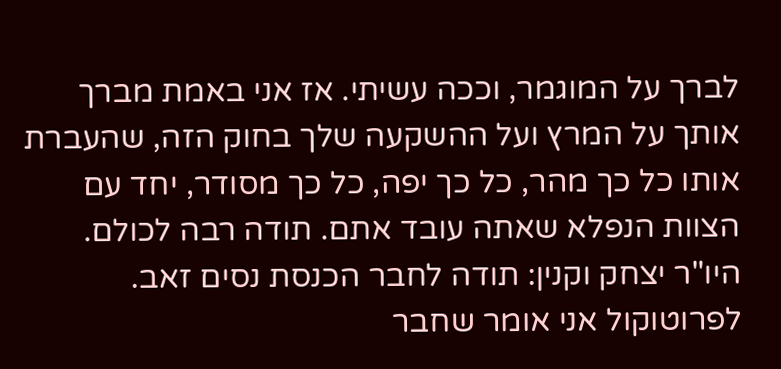לברך על המוגמר, וככה עשיתי. אז אני באמת מברך אותך על המרץ ועל ההשקעה שלך בחוק הזה, שהעברת אותו כל כך מהר, כל כך יפה, כל כך מסודר, יחד עם הצוות הנפלא שאתה עובד אתם. תודה רבה לכולם. היו"ר יצחק וקנין: תודה לחבר הכנסת נסים זאב. לפרוטוקול אני אומר שחבר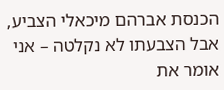הכנסת אברהם מיכאלי הצביע, אבל הצבעתו לא נקלטה – אני אומר את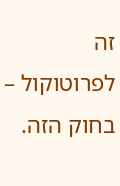זה לפרוטוקול – בחוק הזה.